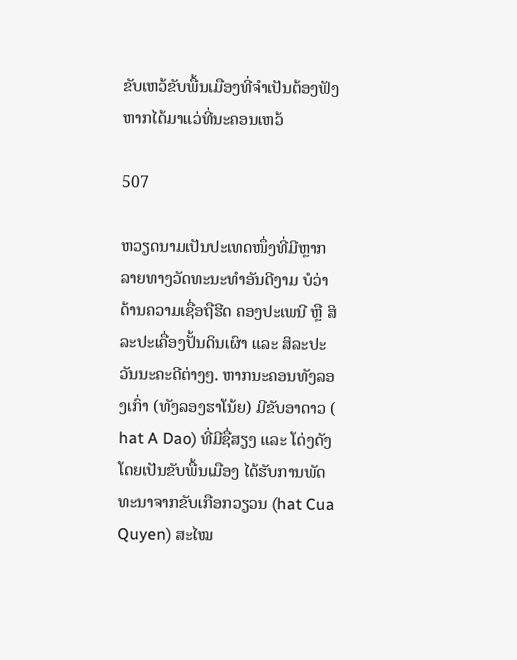ຂັບເຫວ້ຂັບພື້ນເມືອງທີ່ຈຳເປັນຕ້ອງຟັງຫາກໄດ້ມາແວ່ທີ່ນະຄອນເຫວ້

507

ຫວຽດນາມເປັນປະເທດໜຶ່ງທີ່ມີຫຼາກລາຍທາງວັດທະນະທຳອັນດີງາມ ບໍວ່າດ້ານຄວາມເຊື່ອຖືຮີດ ຄອງປະເພນີ ຫຼື ສິລະປະເຄື່ອງປັ້ນດິນເຜົາ ແລະ ສິລະປະວັນນະຄະດີຕ່າງໆ. ຫາກນະຄອນທັງລອງເກົ່າ (ທັງລອງຮາໂນ້ຍ) ມີຂັບອາດາວ ( hat A Dao) ທີ່ມີຊື່ສຽງ ແລະ ໂດ່ງດັງ ໂດຍເປັນຂັບພື້ນເມືອງ ໄດ້ຮັບການພັດທະນາຈາກຂັບເກືອກວຽວນ (hat Cua Quyen) ສະໄໝ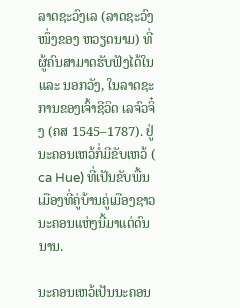ລາດຊະວົງເລ (ລາດຊະວົງໜຶ່ງຂອງ ຫວຽດນາມ) ທີ່ຜູ້ຄົນສາມາດຮັບຟັງໄດ້ໃນ ແລະ ນອກວັງ, ໃນລາດຊະການຂອງເຈົ້າຊີວິດ ເລຈົວຈິ໋ງ (ຄສ 1545–1787). ຢູ່ນະຄອນເຫວ້ກໍ່ມີຂັບເຫວ້ ( ca Hue) ທີ່ເປັນຂັບພື້ນເມືອງທີ່ຄູ່ບ້ານຄູ່ເມືອງຊາວນະຄອນແຫ່ງນີ້ມາແຕ່ດົນນານ.

ນະຄອນເຫວ້ເປັນນະຄອນ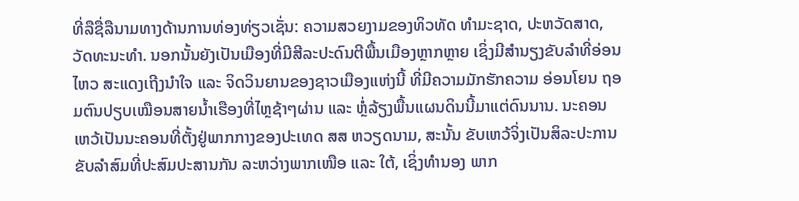ທີ່ລືຊື່ລືນາມທາງດ້ານການທ່ອງທ່ຽວເຊັ່ນ: ຄວາມສວຍງາມຂອງທິວທັດ ທຳມະຊາດ, ປະຫວັດສາດ, ວັດທະນະທໍາ. ນອກນັ້ນຍັງເປັນເມືອງທີ່ມີສີລະປະດົນຕີພື້ນເມືອງຫຼາກຫຼາຍ ເຊິ່ງມີສຳນຽງຂັບລຳທີ່ອ່ອນໄຫວ ສະແດງເຖີງນຳໃຈ ແລະ ຈິດວິນຍານຂອງຊາວເມືອງແຫ່ງນີ້ ທີ່ມີຄວາມມັກຮັກຄວາມ ອ່ອນໂຍນ ຖອມຕົນປຽບເໝືອນສາຍນ້ຳເຮືອງທີ່ໄຫຼຊ້າໆຜ່ານ ແລະ ຫຼໍ່ລ້ຽງພື້ນແຜນດິນນີ້ມາແຕ່ດົນນານ. ນະຄອນເຫວ້ເປັນນະຄອນທີ່ຕັ້ງຢູ່ພາກກາງຂອງປະເທດ ສສ ຫວຽດນາມ, ສະນັ້ນ ຂັບເຫວ້ຈິ່ງເປັນສິລະປະການຂັບລຳສົມທີ່ປະສົມປະສານກັນ ລະຫວ່າງພາກເໜືອ ແລະ ໃຕ້, ເຊິ່ງທຳນອງ ພາກ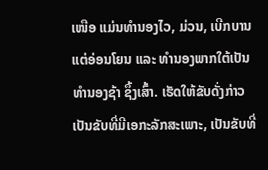ເໜືອ ແມ່ນທຳນອງໄວ, ມ່ວນ, ເບີກບານ ແຕ່ອ່ອນໂຍນ ແລະ ທຳນອງພາກໃຕ້ເປັນທຳນອງຊ້າ ຊຶ້ງເສົ້າ. ເຮັດໃຫ້ຂັບດັ່ງກ່າວເປັນຂັບທີ່ມີເອກະລັກສະເພາະ, ເປັນຂັບທີ່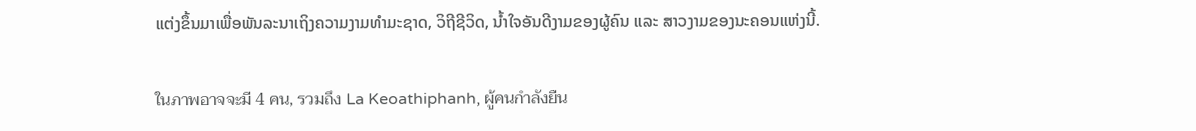ແຕ່ງຂຶ້ນມາເພື່ອພັນລະນາເຖິງຄວາມງາມທຳມະຊາດ, ວິຖີຊີວິດ, ນ້ຳໃຈອັນດີງາມຂອງຜູ້ຄົນ ແລະ ສາວງາມຂອງນະຄອນແຫ່ງນີ້.

ในภาพอาจจะมี 4 คน, รวมถึง La Keoathiphanh, ผู้คนกำลังยืน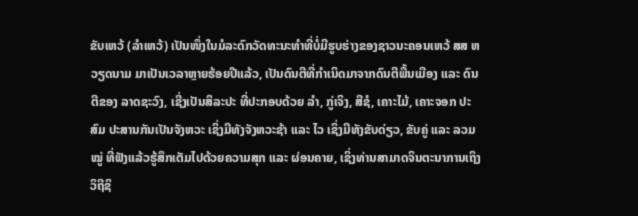ຂັບເຫວ້ (ລຳເຫວ້) ເປັນໜຶ່ງໃນມໍລະດົກວັດທະນະທຳທີ່ບໍ່ມີຮູບຮ່າງຂອງຊາວນະຄອນເຫວ້ ສສ ຫວຽດນາມ ມາເປັນເວລາຫຼາຍຮ້ອຍປີແລ້ວ, ເປັນດົນຕີທີ່ກຳເນິດມາຈາກດົນຕີພື້ນເມືອງ ແລະ ດົນຕີຂອງ ລາດຊະວົງ, ເຊີ່ງເປັນສິລະປະ ທີ່ປະກອບດ້ວຍ ລຳ, ກູ່ເຈິງ, ສີຊໍ, ເຄາະໄມ້, ເຄາະຈອກ ປະສົມ ປະສານກັນເປັນຈັງຫວະ ເຊິ່ງມີທັງຈັງຫວະຊ້າ ແລະ ໄວ ເຊິ່ງມີທັງຂັບດ່ຽວ, ຂັບຄູ່ ແລະ ລວມໝູ່ ທີ່ຟັງແລ້ວຮູ້ສຶກເຕັມໄປດ້ວຍຄວາມສຸກ ແລະ ຜ່ອນຄາຍ, ເຊິ່ງທ່ານສາມາດຈິນຕະນາການເຖິງວິຖີຊິ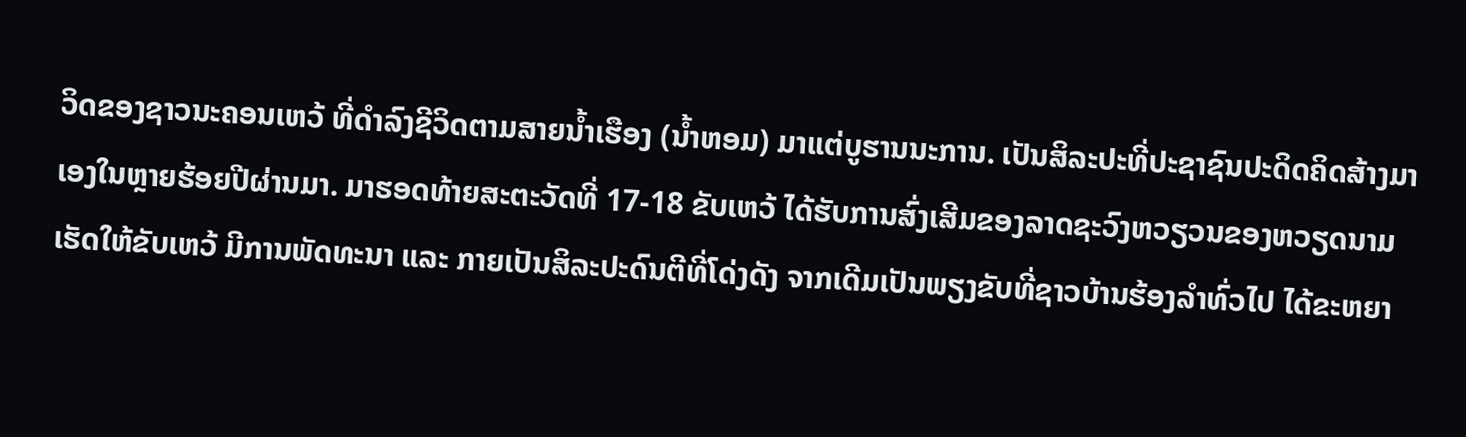ວິດຂອງຊາວນະຄອນເຫວ້ ທີ່ດຳລົງຊີວິດຕາມສາຍນ້ຳເຮືອງ (ນ້ຳຫອມ) ມາແຕ່ບູຮານນະການ. ເປັນສິລະປະທີ່ປະຊາຊົນປະດິດຄິດສ້າງມາເອງໃນຫຼາຍຮ້ອຍປີຜ່ານມາ. ມາຮອດທ້າຍສະຕະວັດທີ່ 17-18 ຂັບເຫວ້ ໄດ້ຮັບການສົ່ງເສີມຂອງລາດຊະວົງຫວຽວນຂອງຫວຽດນາມ ເຮັດໃຫ້ຂັບເຫວ້ ມີການພັດທະນາ ແລະ ກາຍເປັນສິລະປະດົນຕີທີ່ໂດ່ງດັງ ຈາກເດີມເປັນພຽງຂັບທີ່ຊາວບ້ານຮ້ອງລຳທົ່ວໄປ ໄດ້ຂະຫຍາ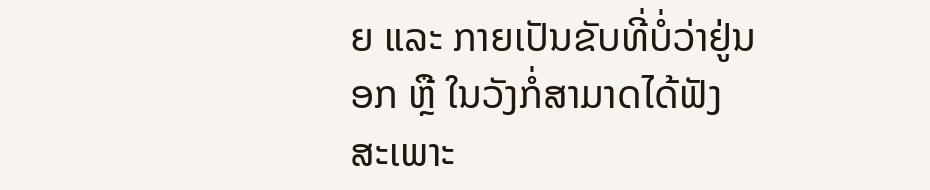ຍ ແລະ ກາຍເປັນຂັບທີ່ບໍ່ວ່າຢູ່ນອກ ຫຼື ໃນວັງກໍ່ສາມາດໄດ້ຟັງ ສະເພາະ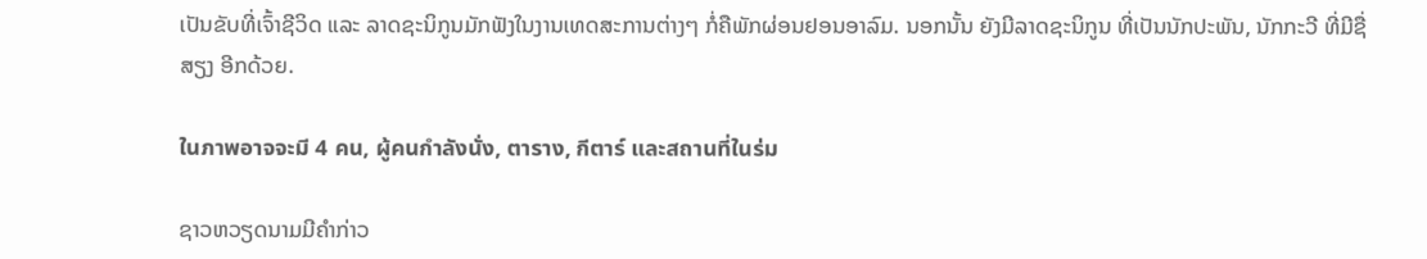ເປັນຂັບທີ່ເຈົ້າຊີວິດ ແລະ ລາດຊະນິກູນມັກຟັງໃນງານເທດສະການຕ່າງໆ ກໍ່ຄືພັກຜ່ອນຢອນອາລົມ. ນອກນັ້ນ ຍັງມີລາດຊະນິກູນ ທີ່ເປັນນັກປະພັນ, ນັກກະວີ ທີ່ມີຊື່ສຽງ ອີກດ້ວຍ.

ในภาพอาจจะมี 4 คน, ผู้คนกำลังนั่ง, ตาราง, กีตาร์ และสถานที่ในร่ม

ຊາວຫວຽດນາມມີຄຳກ່າວ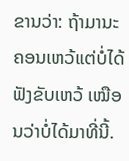ຂານວ່າ: ຖ້າມານະຄອນເຫວ້ແຕ່ບໍ່ໄດ້ຟັງຂັບເຫວ້ ເໝືອນວ່າບໍ່ໄດ້ມາທີ່ນີ້.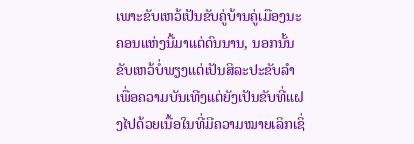ເພາະຂັບເຫວ້ເປັນຂັບຄູ່ບ້ານຄູ່ເມືອງນະຄອນແຫ່ງນີ້ມາແຕ່ດົນນານ, ນອກນັ້ນຂັບເຫວ້ບໍ່ພຽງແຕ່ເປັນສິລະປະຂັບລຳເພື່ອຄວາມບັນເທີງແຕ່ຍັງເປັນຂັບທີ່ແຝງໄປດ້ວຍເນື້ອໃນທີ່ມີຄວາມໝາຍເລິກເຊິ່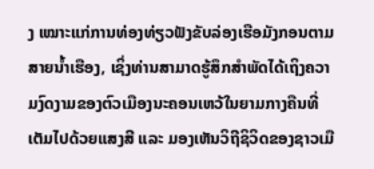ງ ເໝາະແກ່ການທ່ອງທ່ຽວຟັງຂັບລ່ອງເຮືອມັງກອນຕາມສາຍນ້ຳເຮືອງ, ເຊິ່ງທ່ານສາມາດຮູ້ສຶກສຳພັດໄດ້ເຖິງຄວາມງົດງາມຂອງຕົວເມືອງນະຄອນເຫວ້ໃນຍາມກາງຄືນທີ່ເຕັມໄປດ້ວຍແສງສີ ແລະ ມອງເຫັນວິຖີຊິວິດຂອງຊາວເມື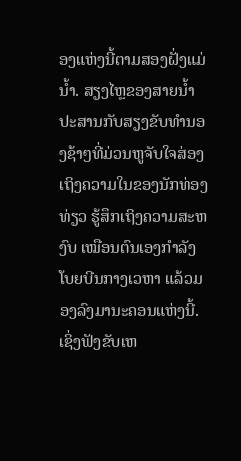ອງແຫ່ງນີ້ຕາມສອງຝັ່ງແມ່ນ້ຳ. ສຽງໄຫຼຂອງສາຍນ້ຳ ປະສານກັບສຽງຂັບທຳນອງຊ້າໆທີ່ມ່ວນຫູຈັບໃຈສ່ອງເຖິງຄວາມໃນຂອງນັກທ່ອງທ່ຽວ ຮູ້ສຶກເຖິງຄວາມສະຫງົບ ເໝືອນຕົນເອງກຳລັງ ໂບຍບີນກາງເວຫາ ແລ້ວມອງລົງມານະຄອນແຫ່ງນີ້. ເຊິ່ງຟັງຂັບເຫ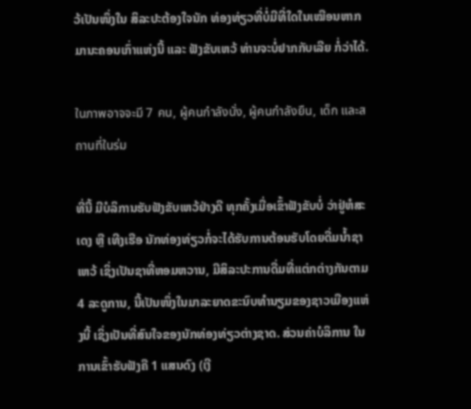ວ້ເປັນໜຶ່ງໃນ ສິລະປະຕ້ອງໃຈນັກ ທ່ອງທ່ຽວທີ່ບໍ່ມີທີ່ໃດໃນເໝືອນຫາກມານະຄອນເກົ່າແຫ່ງນີ້ ແລະ ຟັງຂັບເຫວ້ ທ່ານຈະບໍ່ຢາກກັບເລີຍ ກໍ່ວ່າໄດ້.

ในภาพอาจจะมี 7 คน, ผู้คนกำลังนั่ง, ผู้คนกำลังยืน, เด็ก และสถานที่ในร่ม

ທີ່ນີ້ ມີບໍລິການຮັບຟັງຂັບເຫວ້ຢ່າງດີ ທຸກຄັ້ງເມື່ອເຂົ້າຟັງຂັບບໍ່ ວ່າຢູ່ຫໍສະເດງ ຫຼື ເທີງເຮືອ ນັກທ່ອງທ່ຽວກໍ່ຈະໄດ້ຮັບການຕ້ອນຮັບໂດຍດື່ມນ້ຳຊາເຫວ້ ເຊິ່ງເປັນຊາທີ່ຫອມຫວານ, ມີສິລະປະການດື່ມທີ່ແຕ່ກຕ່າງກັນຕາມ 4 ລະດູການ, ນີ້ເປັນໜຶ່ງໃນມາລະຍາດຂະນົບທຳນຽມຂອງຊາວເມືອງແຫ່ງນີ້ ເຊິ່ງເປັນທີ່ສົນໃຈຂອງນັກທ່ອງທ່ຽວຕ່າງຊາດ. ສ່ວນຄ່າບໍລິການ ໃນການເຂົ້າຮັບຟັງຄື 1 ແສນດົງ (ເງີ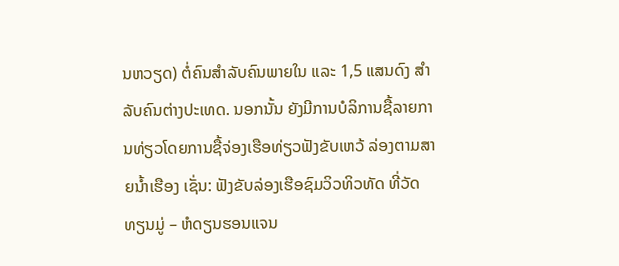ນຫວຽດ) ຕໍ່ຄົນສຳລັບຄົນພາຍໃນ ແລະ 1,5 ແສນດົງ ສຳລັບຄົນຕ່າງປະເທດ. ນອກນັ້ນ ຍັງມີການບໍລິການຊື້ລາຍການທ່ຽວໂດຍການຊື້ຈ່ອງເຮືອທ່ຽວຟັງຂັບເຫວ້ ລ່ອງຕາມສາຍນ້ຳເຮືອງ ເຊັ່ນ: ຟັງຂັບລ່ອງເຮືອຊົມວິວທິວທັດ ທີ່ວັດທຽນມູ່ – ຫໍດຽນຮອນແຈນ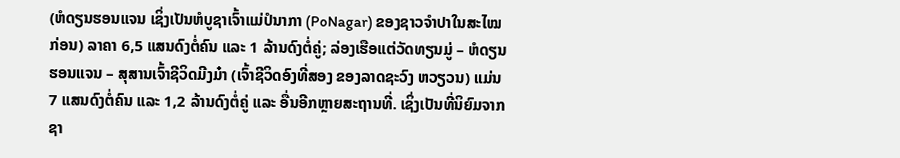(ຫໍດຽນຮອນແຈນ ເຊິ່ງເປັນຫໍບູຊາເຈົ້າແມ່ປໍນາກາ (PoNagar) ຂອງຊາວຈຳປາໃນສະໄໝກ່ອນ) ລາຄາ 6,5 ແສນດົງຕໍ່ຄົນ ແລະ 1 ລ້ານດົງຕໍ່ຄູ່; ລ່ອງເຮືອແຕ່ວັດທຽນມູ່ – ຫໍດຽນຮອນແຈນ – ສຸສານເຈົ້າຊີວິດມີງມ໋າ (ເຈົ້າຊີວິດອົງທີ່ສອງ ຂອງລາດຊະວົງ ຫວຽວນ) ແມ່ນ 7 ແສນດົງຕໍ່ຄົນ ແລະ 1,2 ລ້ານດົງຕໍ່ຄູ່ ແລະ ອື່ນອີກຫຼາຍສະຖານທີ່. ເຊິ່ງເປັນທີ່ນິຍົມຈາກຊາ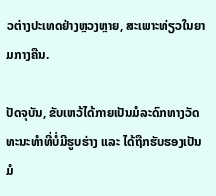ວຕ່າງປະເທດຢ່າງຫຼວງຫຼາຍ, ສະເພາະທ່ຽວໃນຍາມກາງຄືນ.

ປັດຈຸບັນ, ຂັບເຫວ້ໄດ້ກາຍເປັນມໍລະດົກທາງວັດທະນະທຳທີ່ບໍ່ມີຮູບຮ່າງ ແລະ ໄດ້ຖືກຮັບຮອງເປັນມໍ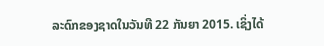ລະດົກຂອງຊາດໃນວັນທີ 22 ກັນຍາ 2015. ເຊິ່ງໄດ້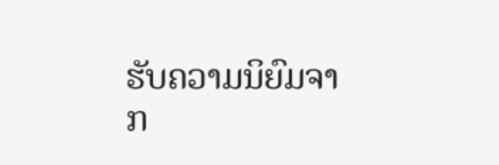ຮັບຄວາມນິຍົມຈາກ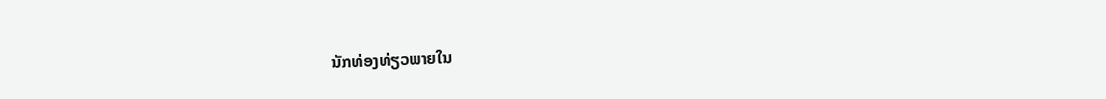ນັກທ່ອງທ່ຽວພາຍໃນ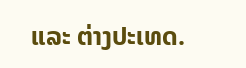ແລະ ຕ່າງປະເທດ.